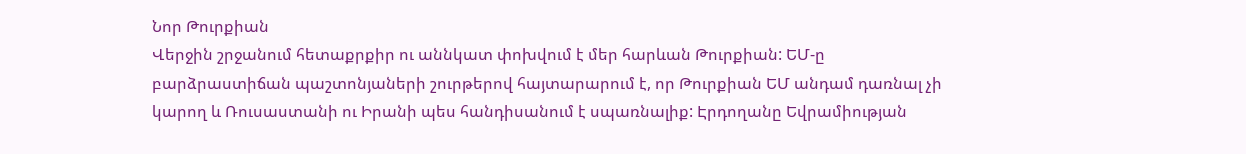Նոր Թուրքիան
Վերջին շրջանում հետաքրքիր ու աննկատ փոխվում է մեր հարևան Թուրքիան: ԵՄ-ը բարձրաստիճան պաշտոնյաների շուրթերով հայտարարում է, որ Թուրքիան ԵՄ անդամ դառնալ չի կարող և Ռուսաստանի ու Իրանի պես հանդիսանում է սպառնալիք: Էրդողանը Եվրամիության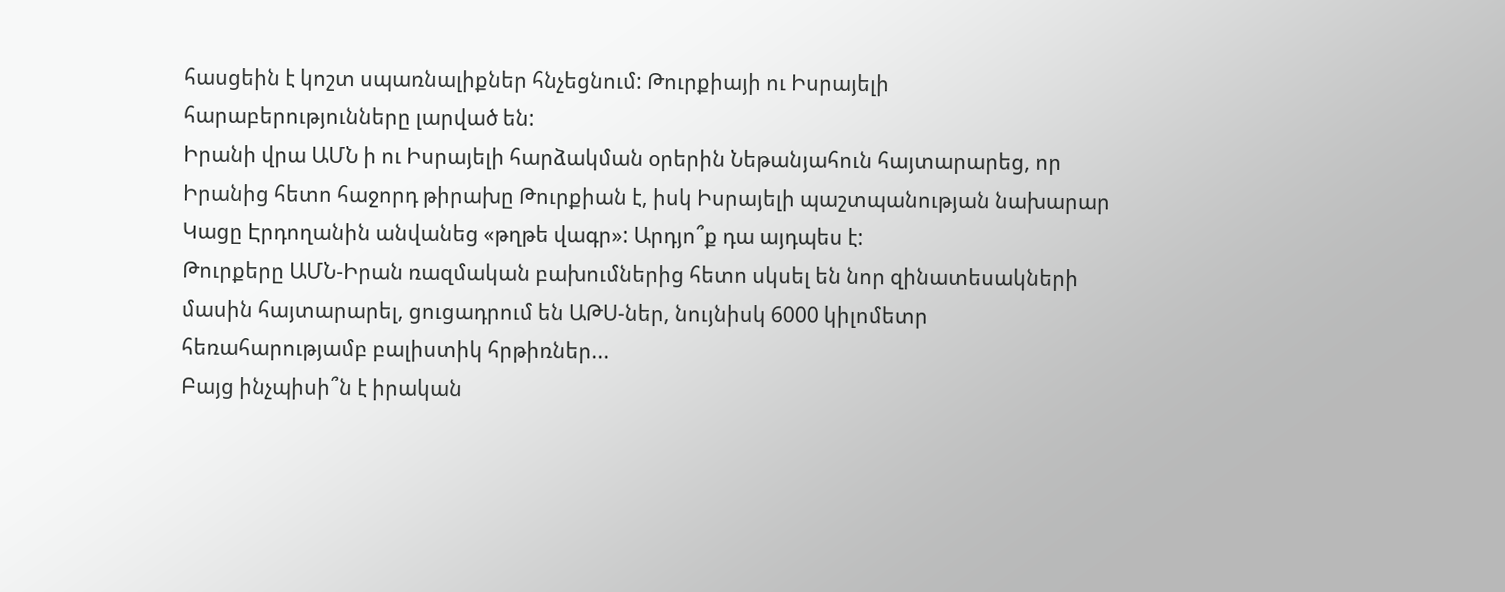հասցեին է կոշտ սպառնալիքներ հնչեցնում: Թուրքիայի ու Իսրայելի հարաբերությունները լարված են:
Իրանի վրա ԱՄՆ ի ու Իսրայելի հարձակման օրերին Նեթանյահուն հայտարարեց, որ Իրանից հետո հաջորդ թիրախը Թուրքիան է, իսկ Իսրայելի պաշտպանության նախարար Կացը Էրդողանին անվանեց «թղթե վագր»: Արդյո՞ք դա այդպես է:
Թուրքերը ԱՄՆ-Իրան ռազմական բախումներից հետո սկսել են նոր զինատեսակների մասին հայտարարել, ցուցադրում են ԱԹՍ-ներ, նույնիսկ 6000 կիլոմետր հեռահարությամբ բալիստիկ հրթիռներ...
Բայց ինչպիսի՞ն է իրական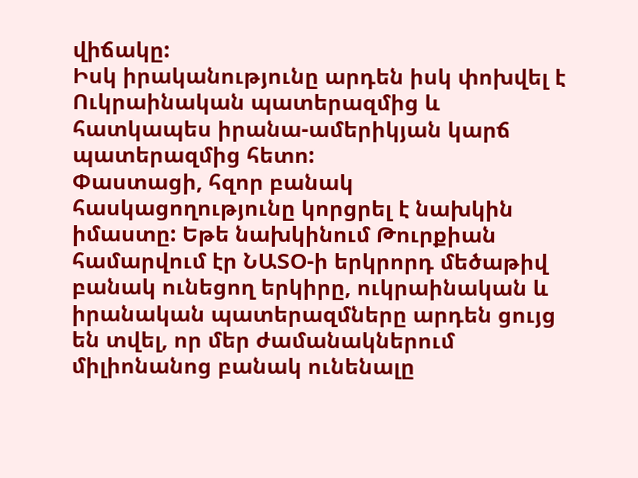վիճակը:
Իսկ իրականությունը արդեն իսկ փոխվել է Ուկրաինական պատերազմից և հատկապես իրանա-ամերիկյան կարճ պատերազմից հետո:
Փաստացի, հզոր բանակ հասկացողությունը կորցրել է նախկին իմաստը: Եթե նախկինում Թուրքիան համարվում էր ՆԱՏՕ-ի երկրորդ մեծաթիվ բանակ ունեցող երկիրը, ուկրաինական և իրանական պատերազմները արդեն ցույց են տվել, որ մեր ժամանակներում միլիոնանոց բանակ ունենալը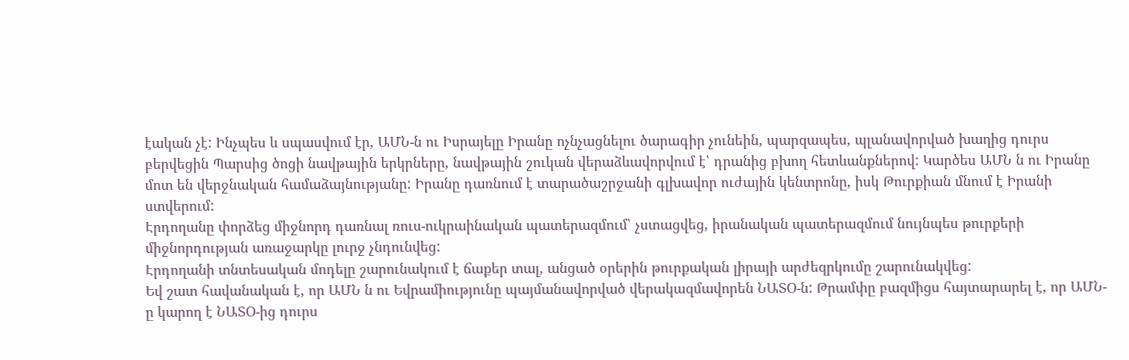էական չէ: Ինչպես և սպասվում էր, ԱՄՆ-ն ու Իսրայելը Իրանը ոչնչացնելու ծարագիր չունեին, պարզապես, պլանավորված խաղից դուրս բերվեցին Պարսից ծոցի նավթային երկրները, նավթային շուկան վերաձևավորվում է՝ դրանից բխող հետևանքներով: Կարծես ԱՄՆ ն ու Իրանը մոտ են վերջնական համաձայնությանը: Իրանը դառնում է տարածաշրջանի գլխավոր ուժային կենտրոնը, իսկ Թուրքիան մնում է Իրանի ստվերում:
Էրդողանը փորձեց միջնորդ դառնալ ռուս-ուկրաինական պատերազմում՝ չստացվեց, իրանական պատերազմում նույնպես թուրքերի միջնորդության առաջարկը լուրջ չնդունվեց:
Էրդողանի տնտեսական մոդելը շարունակում է ճաքեր տալ, անցած օրերին թուրքական լիրայի արժեզրկումը շարունակվեց:
Եվ շատ հավանական է, որ ԱՄՆ ն ու Եվրամիությունը պայմանավորված վերակազմավորեն ՆԱՏՕ-ն: Թրամփը բազմիցս հայտարարել է, որ ԱՄՆ-ը կարող է ՆԱՏՕ-ից դուրս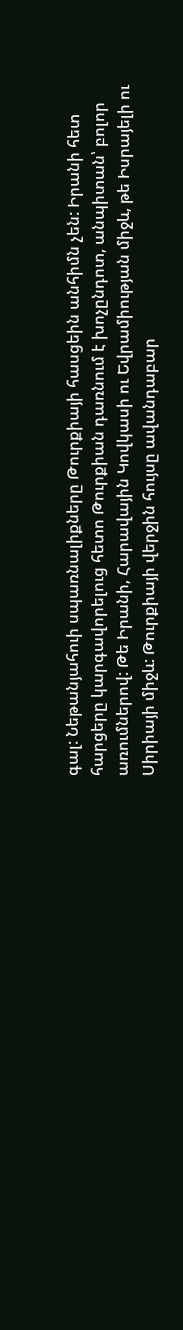գալ: Նեթանյահուի սպառնալիքները Թուրքիայի հասցեին անհիմն չեն: Իրանի հետ հարցերը կարգավորելուց հետո Թուրքիան դառնում է խոչընդոտ, անպիտան՝ բոլոր առումներով: Թե Իրանի, Հարավային Կովկասի ու Եվրամիության միջև, թե Իսրայելի ու Սիրիայի միջև: Թուրքիայի վերջին հույսը ավանդաբար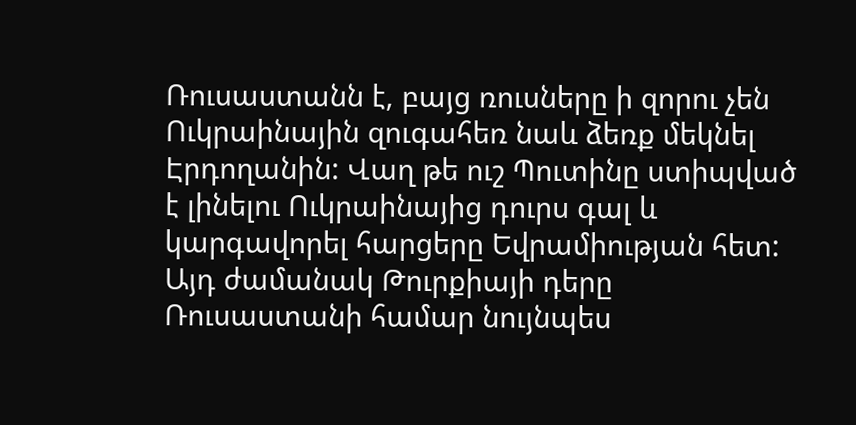Ռուսաստանն է, բայց ռուսները ի զորու չեն Ուկրաինային զուգահեռ նաև ձեռք մեկնել Էրդողանին: Վաղ թե ուշ Պուտինը ստիպված է լինելու Ուկրաինայից դուրս գալ և կարգավորել հարցերը Եվրամիության հետ: Այդ ժամանակ Թուրքիայի դերը Ռուսաստանի համար նույնպես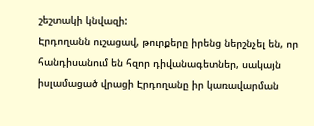շեշտակի կնվազի:
Էրդողանն ուշացավ, թուրքերը իրենց ներշնչել են, որ հանդիսանում են հզոր դիվանագետներ, սակայն իսլամացած վրացի Էրդողանը իր կառավարման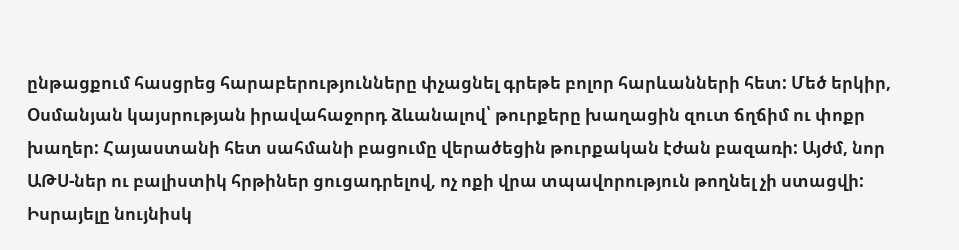ընթացքում հասցրեց հարաբերությունները փչացնել գրեթե բոլոր հարևանների հետ: Մեծ երկիր, Օսմանյան կայսրության իրավահաջորդ ձևանալով՝ թուրքերը խաղացին զուտ ճղճիմ ու փոքր խաղեր: Հայաստանի հետ սահմանի բացումը վերածեցին թուրքական էժան բազառի: Այժմ, նոր ԱԹՍ-ներ ու բալիստիկ հրթիներ ցուցադրելով, ոչ ոքի վրա տպավորություն թողնել չի ստացվի: Իսրայելը նույնիսկ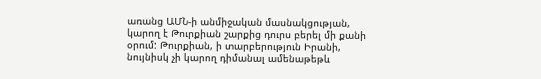առանց ԱՄՆ-ի անմիջական մասնակցության, կարող է Թուրքիան շարքից դուրս բերել մի քանի օրում: Թուրքիան, ի տարբերություն Իրանի, նույնիսկ չի կարող դիմանալ ամենաթեթև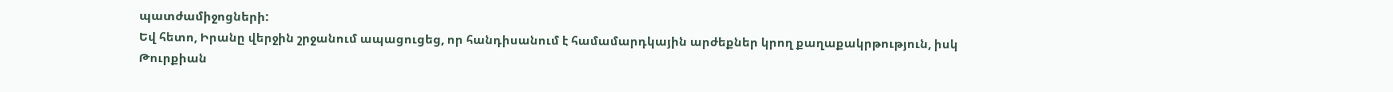պատժամիջոցների:
Եվ հետո, Իրանը վերջին շրջանում ապացուցեց, որ հանդիսանում է համամարդկային արժեքներ կրող քաղաքակրթություն, իսկ Թուրքիան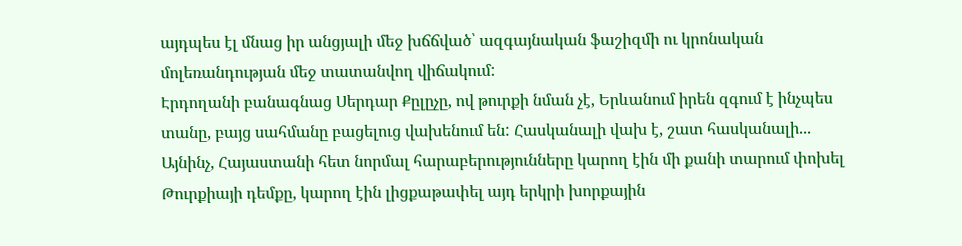այդպես էլ մնաց իր անցյալի մեջ խճճված՝ ազգայնական ֆաշիզմի ու կրոնական մոլեռանդության մեջ տատանվող վիճակում:
Էրդողանի բանագնաց Սերդար Քըլըչը, ով թուրքի նման չէ, Երևանում իրեն զգում է ինչպես տանը, բայց սահմանը բացելուց վախենում են: Հասկանալի վախ է, շատ հասկանալի...
Այնինչ, Հայաստանի հետ նորմալ հարաբերությունները կարող էին մի քանի տարում փոխել Թուրքիայի դեմքը, կարող էին լիցքաթափել այդ երկրի խորքային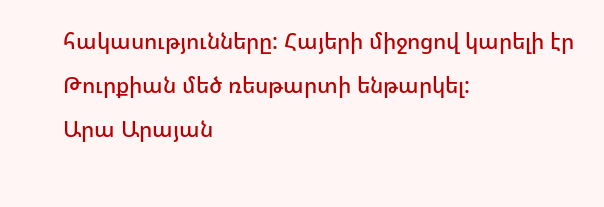հակասությունները: Հայերի միջոցով կարելի էր Թուրքիան մեծ ռեսթարտի ենթարկել:
Արա Արայան